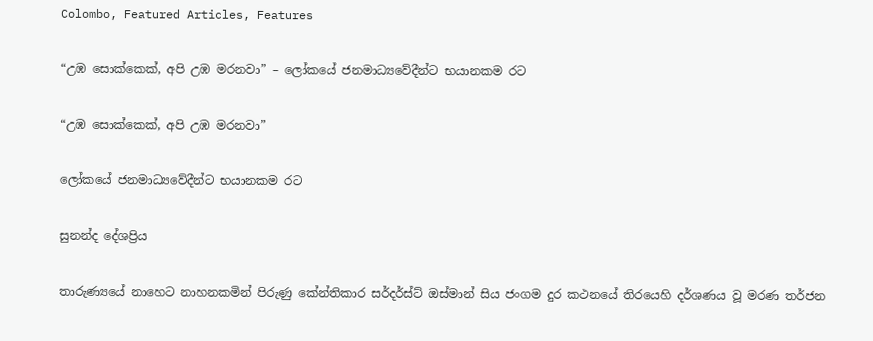Colombo, Featured Articles, Features

“උඹ සොක්කෙක්, අපි උඹ මරනවා” – ලෝකයේ ජනමාධ්‍යවේදීන්ට භයානකම රට

“උඹ සොක්කෙක්, අපි උඹ මරනවා”

ලෝකයේ ජනමාධ්‍යවේදීන්ට භයානකම රට

සුනන්ද දේශප්‍රිය

තාරුණ්‍යයේ නාහෙට නාහනකමින් පිරුණු කේන්තිකාර සර්දර්ස්ට් ඔස්මාන් සිය ජංගම දුර කථනයේ තිරයෙහි දර්ශණය වූ මරණ තර්ජන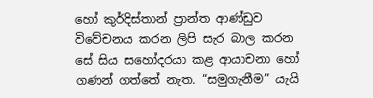හෝ කුර්දිස්තාන් ප්‍රාන්ත ආණ්ඩුව විවේචනය කරන ලිපි සැර බාල කරන සේ සිය සහෝදරයා කළ ආයාචනා හෝ ගණන් ගත්තේ නැත. “සමුගැනීම” යැයි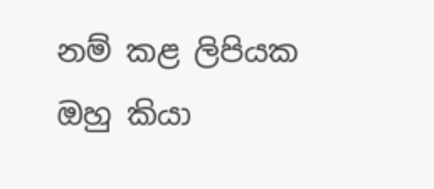නම් කළ ලිපියක ඔහු කියා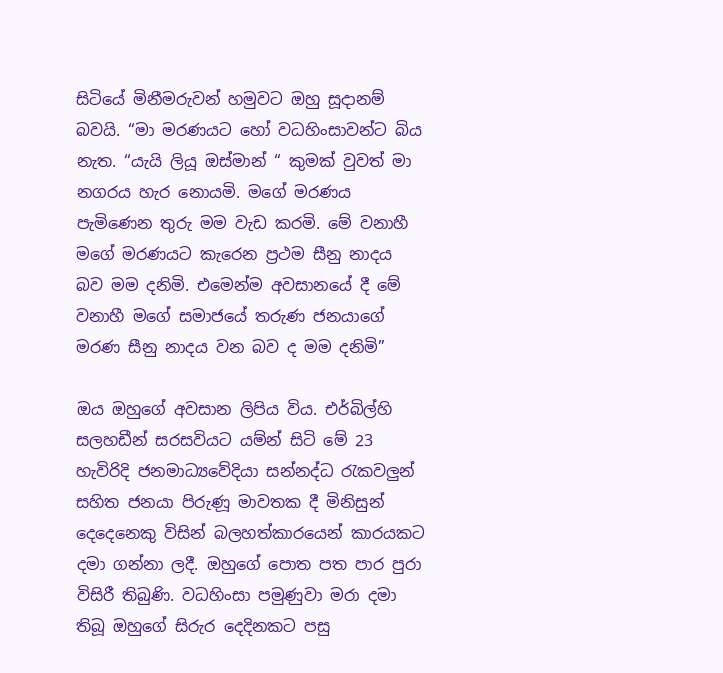සිටියේ මිනීමරුවන් හමුවට ඔහු සූදානම් බවයි. “මා මරණයට හෝ වධහිංසාවන්ට බිය නැත. “යැයි ලියූ ඔස්මාන් “ කුමක් වුවත් මා නගරය හැර නොයමි. මගේ මරණය පැමිණෙන තුරු මම වැඩ කරමි. මේ වනාහී මගේ මරණයට කැරෙන ප්‍රථම සීනු නාදය බව මම දනිමි. එමෙන්ම අවසානයේ දී මේ වනාහී මගේ සමාජයේ තරුණ ජනයාගේ මරණ සීනු නාදය වන බව ද මම දනිමි”

ඔය ඔහුගේ අවසාන ලිපිය විය. එර්බිල්හි සලහඩීන් සරසවියට යම්න් සිටි මේ 23 හැවිරිදි ජනමාධ්‍යවේදියා සන්නද්ධ රැකවලුන් සහිත ජනයා පිරුණූ මාවතක දී මිනිසුන් දෙදෙනෙකු විසින් බලහත්කාරයෙන් කාරයකට දමා ගන්නා ලදී. ඔහුගේ පොත පත පාර පුරා විසිරී තිබුණි. වධහිංසා පමුණුවා මරා දමා තිබූ ඔහුගේ සිරුර දෙදිනකට පසු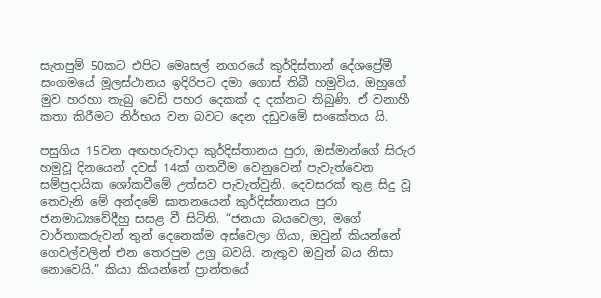සැතපුම් 50කට එපිට මෙෘසල් නගරයේ කුර්දිස්තාන් දේශප්‍රේමී සංගමයේ මූලස්ථානය ඉදිරිපට දමා ගොස් තිබී හමුවිය. ඔහුගේ මුව හරහා තැබු වෙඩි පහර දෙකක් ද දක්නට තිබුණි. ඒ වනාහී කතා කිරීමට නිර්භය වන බවට දෙන දඩුවමේ සංකේතය යි.

පසුගිය 15වන අඟහරුවාදා කුර්දිස්තානය පුරා, ඔස්මාන්ගේ සිරුර හමුවූ දිනයෙන් දවස් 14ක් ගතවීම වෙනුවෙන් පැවැත්වෙන සම්ප්‍රදායික ශෝකවීමේ උත්සව පැවැත්වුනි. දෙවසරක් තුළ සිදු වූ තෙවැනි මේ අන්දමේ ඝාතනයෙන් කුර්දිස්තානය පුරා ජනමාධ්‍යවේදීහු සසළ වී සිටිති. “ජනයා බයවෙලා, මගේ වාර්තාකරුවන් තුන් දෙනෙක්ම අස්වෙලා ගියා, ඔවුන් කියන්නේ ගෙවල්වලින් එන තෙරපුම උග්‍ර බවයි. නැතුව ඔවුන් බය නිසා නොවෙයි.” කියා කියන්නේ ප්‍රාන්තයේ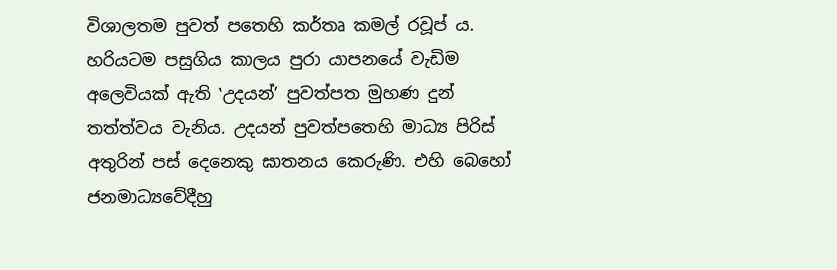විශාලතම පුවත් පතෙහි කර්තෘ කමල් රවූප් ය. හරියටම පසුගිය කාලය පුරා යාපනයේ වැඩිම අලෙවියක් ඇති ‛උදයන්’ පුවත්පත මුහණ දුන් තත්ත්වය වැනිය. උදයන් පුවත්පතෙහි මාධ්‍ය පිරිස් අතුරින් පස් දෙනෙකු ඝාතනය කෙරුණි. එහි බෙහෝ ජනමාධ්‍යවේදීහු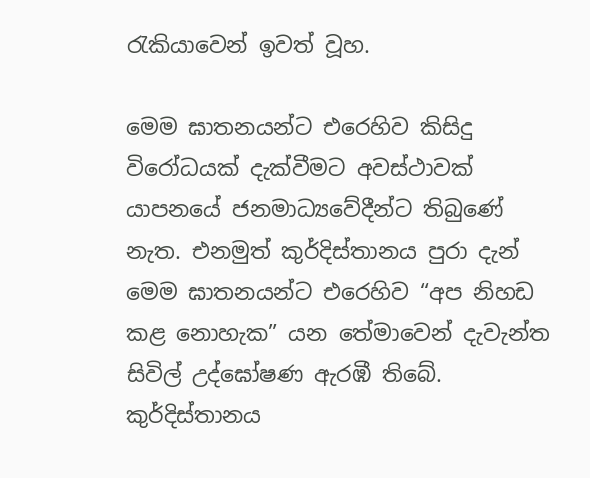රැකියාවෙන් ඉවත් වූහ.

මෙම ඝාතනයන්ට එරෙහිව කිසිදු විරෝධයක් දැක්වීමට අවස්ථාවක් යාපනයේ ජනමාධ්‍යවේදීන්ට තිබුණේ නැත. එනමුත් කුර්දිස්තානය පුරා දැන් මෙම ඝාතනයන්ට එරෙහිව “අප නිහඩ කළ නොහැක” යන තේමාවෙන් දැවැන්ත සිවිල් උද්ඝෝෂණ ඇරඹී තිබේ. කුර්දිස්තානය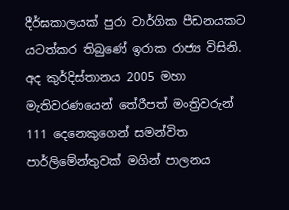දීර්ඝකාලයක් පුරා වාර්ගික පීඩනයකට යටත්කර තිබුණේ ඉරාක රාජ්‍ය විසිනි. අද කුර්දිස්තානය 2005 මහා මැතිවරණයෙන් තේරීපත් මංත්‍රිවරුන් 111 දෙනෙකුගෙන් සමන්විත පාර්ලිමේන්තුවක් මගින් පාලනය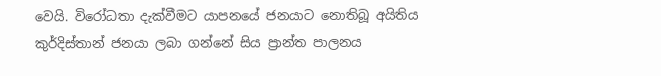වෙයි. විරෝධතා දැක්වීමට යාපනයේ ජනයාට නොතිබූ අයිතිය කුර්දිස්තාන් ජනයා ලබා ගන්නේ සිය ප්‍රාන්ත පාලනය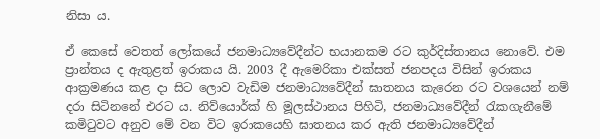නිසා ය.

ඒ කෙසේ වෙතත් ලෝකයේ ජනමාධ්‍යවේදීන්ට භයානකම රට කුර්දිස්තානය නොවේ. එම ප්‍රාන්තය ද ඇතුළත් ඉරාකය යි. 2003 දී ඇමෙරිකා එක්සත් ජනපදය විසින් ඉරාකය ආක්‍රමණය කළ දා සිට ලොව වැඩිම ජනමාධ්‍යවේදීන් ඝාතනය කැරෙන රට වශයෙන් නම් දරා සිටිනනේ එරට ය. නිව්යොර්ක් හි මූලස්ථානය පිහිටි, ජනමාධ්‍යවේදීන් රැකගැනීමේ කමිටුවට අනුව මේ වන විට ඉරාකයෙහි ඝාතනය කර ඇති ජනමාධ්‍යවේදීන්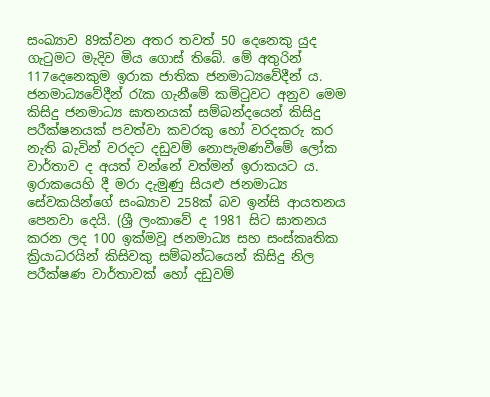සංඛ්‍යාව 89ක්වන අතර තවත් 50 දෙනෙකු යුද ගැටුමට මැදිව මිය ගොස් තිබේ. මේ අතුරින් 117දෙනෙකුම ඉරාක ජාතික ජනමාධ්‍යවේදීන් ය. ජනමාධ්‍යවේදීන් රැක ගැනීමේ කමිටුවට අනුව මෙම කිසිදු ජනමාධ්‍ය ඝාතනයක් සම්බන්දයෙන් කිසිදු පරීක්ෂනයක් පවත්වා කවරකු හෝ වරදකරු කර නැති බැවින් වරදට දඩුවම් නොපැමණවීමේ ලෝක වාර්තාව ද අයත් වන්නේ වත්මන් ඉරාකයට ය. ඉරාකයෙහි දී මරා දැමුණු සියළු ජනමාධ්‍ය සේවකයින්ගේ සංඛ්‍යාව 258ක් බව ඉන්සි ආයතනය පෙනවා දෙයි. (ශ්‍රී ලංකාවේ ද 1981 සිට ඝාතනය කරන ලද 100 ඉක්මවූ ජනමාධ්‍ය සහ සංස්කෘතික ක්‍රියාධරයින් කිසිවකු සම්බන්ධයෙන් කිසිදු නිල පරීක්ෂණ වාර්තාවක් හෝ දඩුවම්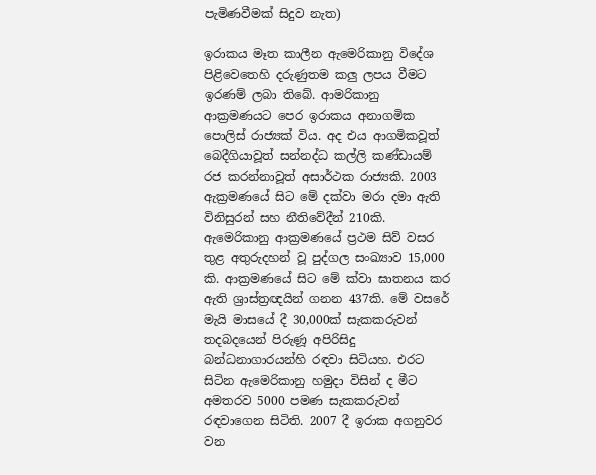පැමිණවීමක් සිදුව නැත)

ඉරාකය මෑත කාලීන ඇමෙරිකානු විදේශ පිළිවෙතෙහි දරුණුතම කලු ලපය වීමට ඉරණම් ලබා තිබේ. ආමරිකානු ආක්‍රමණයට පෙර ඉරාකය අනාගමික පොලිස් රාජ්‍යක් විය. අද එය ආගමිකවූත් බෙදීගියාවූත් සන්නද්ධ කල්ලි කණ්ඩායම් රජ කරන්නාවූත් අසාර්ථක රාජ්‍යකි. 2003 ඇක්‍රමණයේ සිට මේ දක්වා මරා දමා ඇති විනිසුරන් සහ නීතිවේදීන් 210කි. ඇමෙරිකානු ආක්‍රමණයේ ප්‍රථම සිව් වසර තුළ අතුරුදහන් වූ පුද්ගල සංඛ්‍යාව 15,000 කි. ආක්‍රමණයේ සිට මේ ක්වා ඝාතනය කර ඇති ශ්‍රාස්ත්‍රඥයින් ගනන 437කි. මේ වසරේ මැයි මාසයේ දී 30,000ක් සැකකරුවන් තදබදයෙන් පිරුණූ අපිරිසිදු බන්ධනාගාරයන්හි රඳවා සිටියහ. එරට සිටින ඇමෙරිකානු හමුදා විසින් ද මීට අමතරව 5000 පමණ සැකකරුවන් රඳවාගෙන සිටිති. 2007 දී ඉරාක අගනුවර වන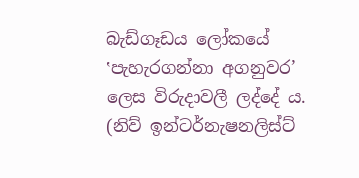බැඩ්ගෑඩය ලෝකයේ ‛පැහැරගන්නා අගනුවර’ ලෙස විරුදාවලී ලද්දේ ය. (නිව් ඉන්ටර්නැෂනලිස්ට්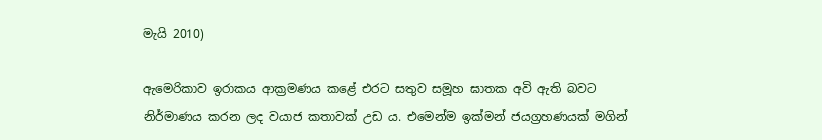මැයි 2010)

ඇමෙරිකාව ඉරාකය ආක්‍රමණය කළේ එරට සතුව සමූහ ඝාතක අවි ඇති බවට නිර්මාණය කරන ලද වයාජ කතාවක් උඩ ය. එමෙන්ම ඉක්මන් ජයග්‍රහණයක් මගින්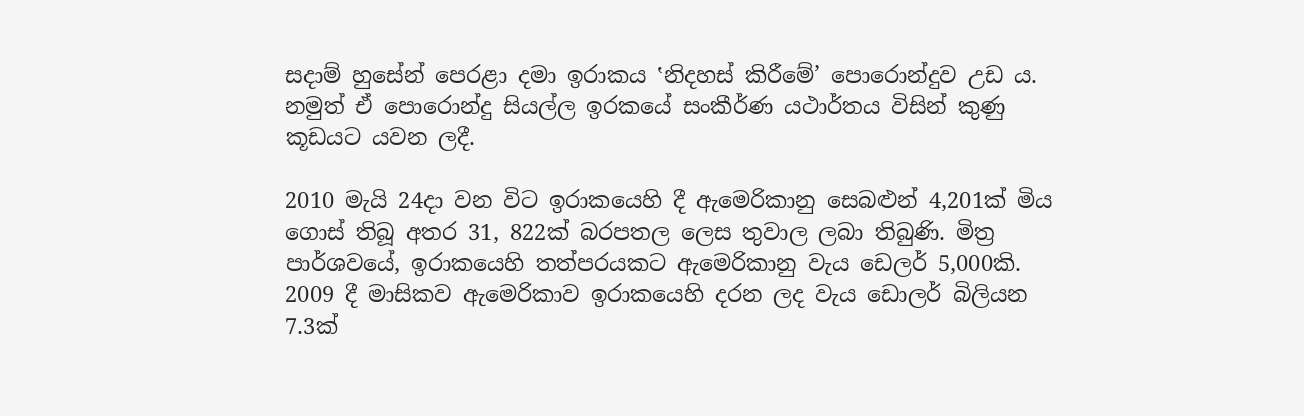සදාම් හුසේන් පෙරළා දමා ඉරාකය ‛නිදහස් කිරීමේ’ පොරොන්දුව උඩ ය. නමුත් ඒ පොරොන්දු සියල්ල ඉරකයේ සංකීර්ණ යථාර්තය විසින් කුණු කූඩයට යවන ලදී.

2010 මැයි 24දා වන විට ඉරාකයෙහි දී ඇමෙරිකානු සෙබළුන් 4,201ක් මිය ගොස් තිබූ අතර 31, 822ක් බරපතල ලෙස තුවාල ලබා තිබුණි. මිත්‍ර පාර්ශවයේ, ඉරාකයෙහි තත්පරයකට ඇමෙරිකානු වැය ඩෙලර් 5,000කි. 2009 දී මාසිකව ඇමෙරිකාව ඉරාකයෙහි දරන ලද වැය ඩොලර් බිලියන 7.3ක්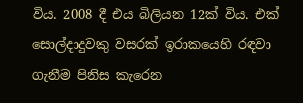විය. 2008 දී එය බිලියන 12ක් විය. එක් සොල්දාදුවකු වසරක් ඉරාකයෙහි රඳවා ගැනීම පිනිස කැරෙන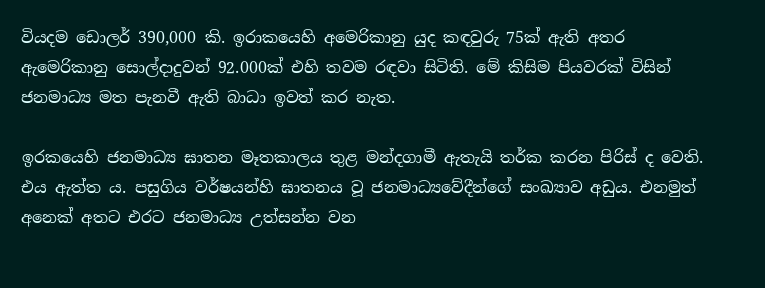වියදම ඩොලර් 390,000 කි. ඉරාකයෙහි අමෙරිකානු යුද කඳවුරු 75ක් ඇති අතර ඇමෙරිකානු සොල්දාදුවන් 92.000ක් එහි තවම රඳවා සිටිති. මේ කිසිම පියවරක් විසින් ජනමාධ්‍ය මත පැනවී ඇති බාධා ඉවත් කර නැත.

ඉරකයෙහි ජනමාධ්‍ය ඝාතන මෑතකාලය තුළ මන්දගාමී ඇතැයි තර්ක කරන පිරිස් ද වෙති. එය ඇත්ත ය. පසුගිය වර්ෂයන්හි ඝාතනය වූ ජනමාධ්‍යවේදීන්ගේ සංඛ්‍යාව අඩුය. එනමුත් අනෙක් අතට එරට ජනමාධ්‍ය උත්සන්න වන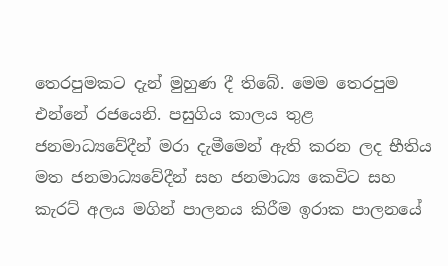තෙරපුමකට දැන් මුහුණ දී තිබේ. මෙම තෙරපුම එන්නේ රජයෙනි. පසුගිය කාලය තුළ ජනමාධ්‍යවේදීන් මරා දැමීමෙන් ඇති කරන ලද භීතිය මත ජනමාධ්‍යවේදීන් සහ ජනමාධ්‍ය කෙවිට සහ කැරට් අලය මගින් පාලනය කිරීම ඉරාක පාලනයේ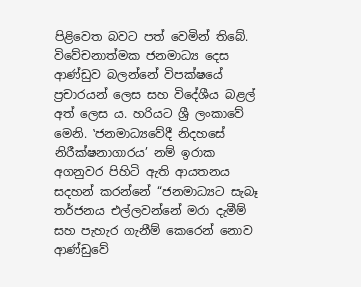පිළිවෙත බවට පත් වෙමින් තිබේ. විවේචනාත්මක ජනමාධ්‍ය දෙස ආණ්ඩුව බලන්නේ විපක්ෂයේ ප්‍රචාරයන් ලෙස සහ විදේශීය බළල් අත් ලෙස ය. හරියට ශ්‍රී ලංකාවේ මෙනි. ‛ජනමාධ්‍යවේදී නිදහසේ නිරීක්ෂනාගාරය’ නම් ඉරාක අගනුවර පිහිටි ඇති ආයතනය සදහන් කරන්නේ “ජනමාධ්‍යට සැබෑ තර්ජනය එල්ලවන්නේ මරා දැමීම් සහ පැහැර ගැනීම් කෙරෙන් නොව ආණ්ඩුවේ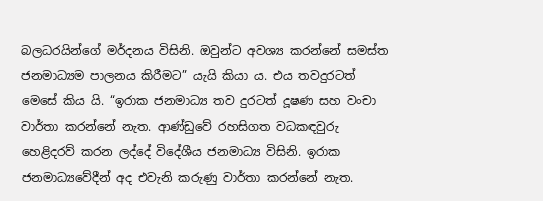බලධරයින්ගේ මර්දනය විසිනි. ඔවුන්ට අවශ්‍ය කරන්නේ සමස්ත ජනමාධ්‍යම පාලනය කිරීමට” යැයි කියා ය. එය තවදුරටත් මෙසේ කිය යි. “ඉරාක ජනමාධ්‍ය තව දුරටත් දූෂණ සහ වංචා වාර්තා කරන්නේ නැත. ආණ්ඩුවේ රහසිගත වධකඳවුරු හෙළිදරව් කරන ලද්දේ විදේශීය ජනමාධ්‍ය විසිනි. ඉරාක ජනමාධ්‍යවේදීන් අද එවැනි කරුණු වාර්තා කරන්නේ නැත.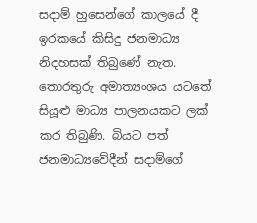සදාම් හුසෙන්ගේ කාලයේ දී ඉරකයේ කිසිදු ජනමාධ්‍ය නිදහසක් තිබුණේ නැත. තොරතුරු අමාත්‍යංශය යටතේ සියූළු මාධ්‍ය පාලනයකට ලක් කර තිබුණි. බියට පත් ජනමාධ්‍යවේදීන් සදාම්ගේ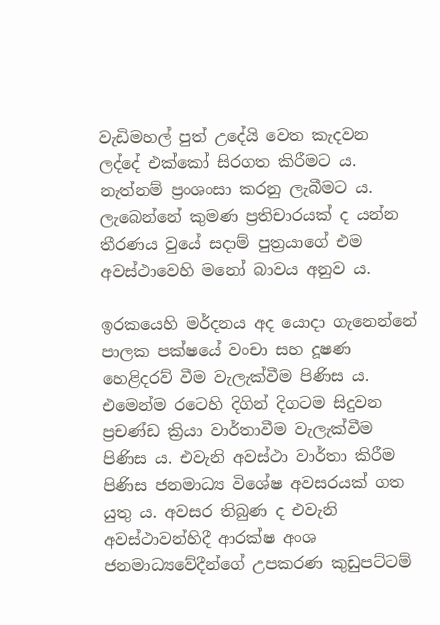වැඩිමහල් පුත් උදේයි වෙත කැදවන ලද්දේ එක්කෝ සිරගත කිරීමට ය. නැත්නම් ප්‍රංශංසා කරනු ලැබීමට ය. ලැබෙන්නේ කුමණ ප්‍රතිචාරයක් ද යන්න තීරණය වුයේ සදාම් පුත්‍රයාගේ එම අවස්ථාවෙහි මනෝ බාවය අනුව ය.

ඉරකයෙහි මර්දනය අද යොදා ගැනෙන්නේ පාලක පක්ෂයේ වංචා සහ දූෂණ හෙළිදරව් වීම වැලැක්වීම පිණිස ය. එමෙන්ම රටෙහි දිගින් දිගටම සිදුවන ප්‍රචණ්ඩ ක්‍රියා වාර්තාවීම වැලැක්වීම පිණිස ය. එවැනි අවස්ථා වාර්තා කිරීම පිණිස ජනමාධ්‍ය විශේෂ අවසරයක් ගත යුතු ය. අවසර තිබුණ ද එවැනි අවස්ථාවන්හිදී ආරක්ෂ අංශ ජනමාධ්‍යවේදීන්ගේ උපකරණ කුඩුපට්ටම්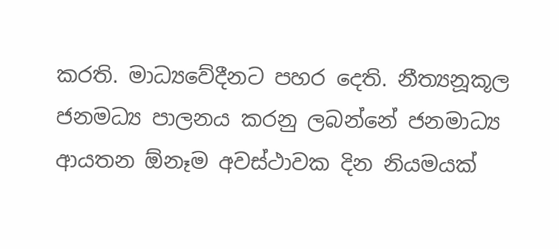කරති. මාධ්‍යවේදීනට පහර දෙති. නීත්‍යනූකූල ජනමධ්‍ය පාලනය කරනු ලබන්නේ ජනමාධ්‍ය ආයතන ඕනෑම අවස්ථාවක දින නියමයක්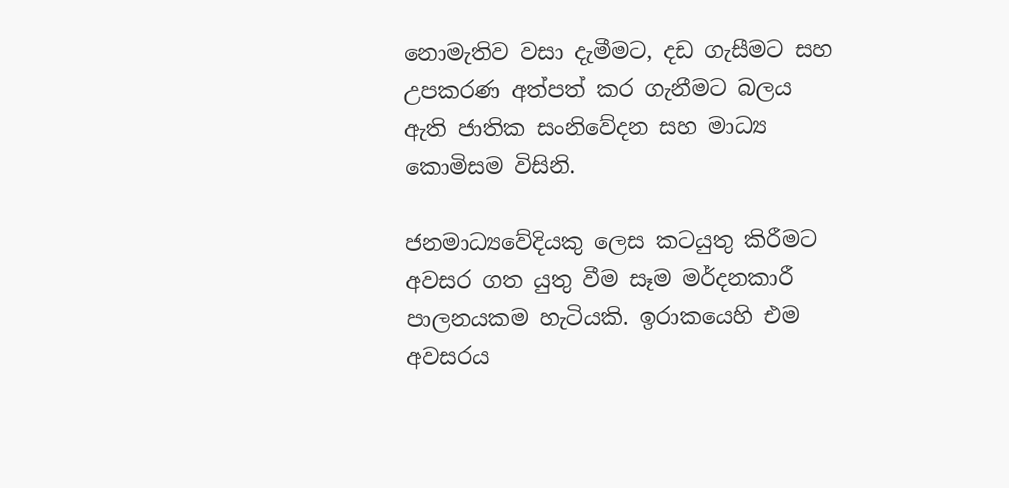නොමැතිව වසා දැමීමට, දඩ ගැසීමට සහ උපකරණ අත්පත් කර ගැනීමට බලය ඇති ජාතික සංනිවේදන සහ මාධ්‍ය කොමිසම විසිනි.

ජනමාධ්‍යවේදියකු ලෙස කටයුතු කිරීමට අවසර ගත යුතු වීම සෑම මර්දනකාරී පාලනයකම හැටියකි. ඉරාකයෙහි එම අවසරය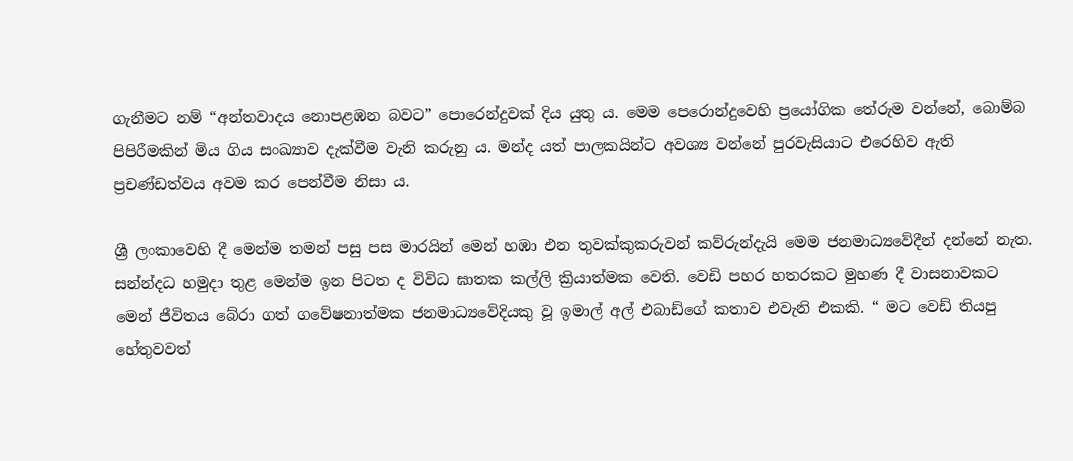ගැනීමට නම් “අන්තවාදය නොපළඹන බවට” පොරෙන්දුවක් දිය යුතු ය. මෙම පෙරොන්දුවෙහි ප්‍රයෝගික තේරුම වන්නේ, බොම්බ පිපිරීමකින් මිය ගිය සංඛ්‍යාව දැක්වීම වැනි කරුනු ය. මන්ද යත් පාලකයින්ට අවශ්‍ය වන්නේ පුරවැසියාට එරෙහිව ඇති ප්‍රචණ්ඩත්වය අවම කර පෙන්වීම නිසා ය.

ශ්‍රී ලංකාවෙහි දී මෙන්ම තමන් පසු පස මාරයින් මෙන් හඹා එන තුවක්කුකරුවන් කව්රුන්දැයි මෙම ජනමාධ්‍යවේදීන් දන්නේ නැත. සන්න්දධ හමුදා තුළ මෙන්ම ඉන පිටත ද විවිධ ඝාතක කල්ලි ක්‍රියාත්මක වෙති. වෙඩි පහර හතරකට මුහණ දී වාසනාවකට මෙන් ජීවිතය බේරා ගත් ගවේෂනාත්මක ජනමාධ්‍යවේදියකු වූ ඉමාල් අල් එබාඩ්ගේ කතාව එවැනි එකකි. “ මට වෙඩ් තියපු හේතුවවත්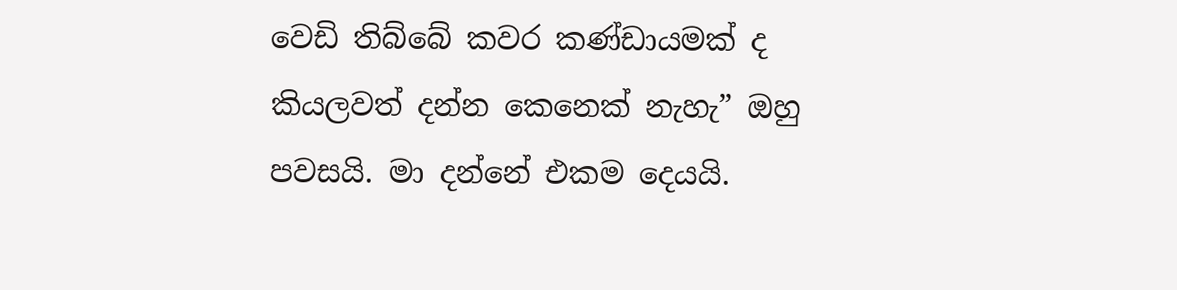වෙඩි තිබ්බේ කවර කණ්ඩායමක් ද කියලවත් දන්න කෙනෙක් නැහැ” ඔහු පවසයි. මා දන්නේ එකම දෙයයි.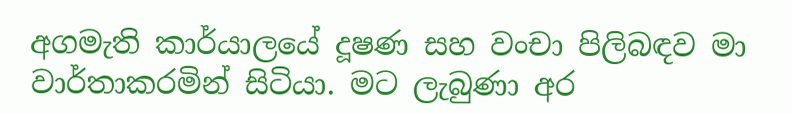අගමැති කාර්යාලයේ දූෂණ සහ වංචා පිලිබඳව මා වාර්තාකරමින් සිටියා. මට ලැබුණා අර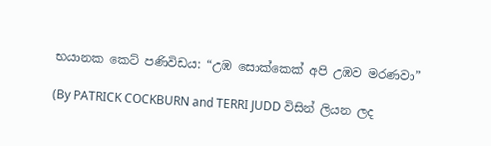භයානක කෙට් පණිවිඩය: “උඹ සොක්කෙක් අපි උඹව මරණවා”

(By PATRICK COCKBURN and TERRI JUDD විසින් ලියන ලද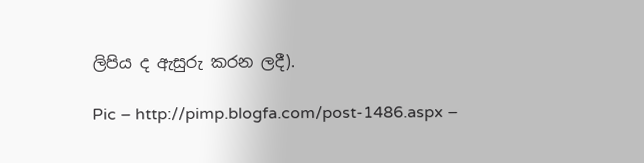ලිපිය ද ඇසුරු කරන ලදී).

Pic – http://pimp.blogfa.com/post-1486.aspx –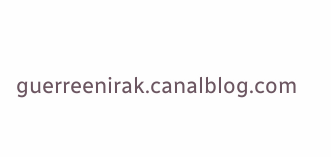guerreenirak.canalblog.com